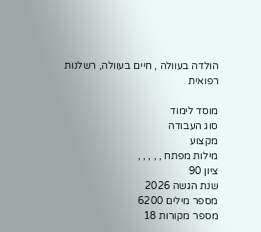הולדה בעוולה , חיים בעוולה, רשלנות רפואית

מוסד לימוד
סוג העבודה
מקצוע
מילות מפתח , , , , ,
ציון 90
שנת הגשה 2026
מספר מילים 6200
מספר מקורות 18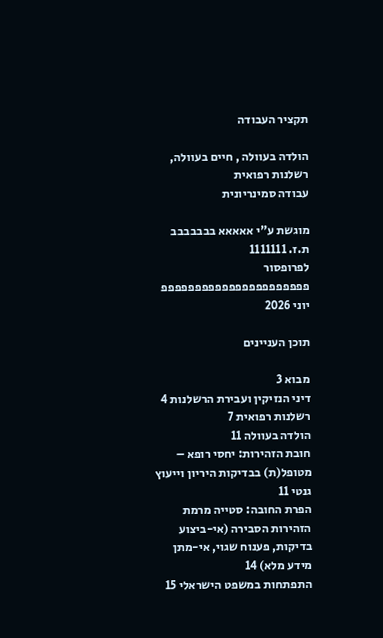תקציר העבודה

הולדה בעוולה , חיים בעוולה, רשלנות רפואית
עבודה סמינריונית

מוגשת ע"י אאאאא בבבבבבב ת.ז. 1111111
לפרופסור פפפפפפפפפפפפפפפפפפפפפפ
יוני 2026

תוכן העניינים

מבוא 3
דיני הנזיקין ועבירת הרשלנות 4
רשלנות רפואית 7
הולדה בעוולה 11
חובת הזהירות: יחסי רופא – מטופל(ת) בבדיקות היריון וייעוץ גנטי 11
הפרת החובה: סטייה מרמת הזהירות הסבירה (אי-ביצוע בדיקות, פענוח שגוי, אי-מתן מידע מלא) 14
התפתחות במשפט הישראלי 15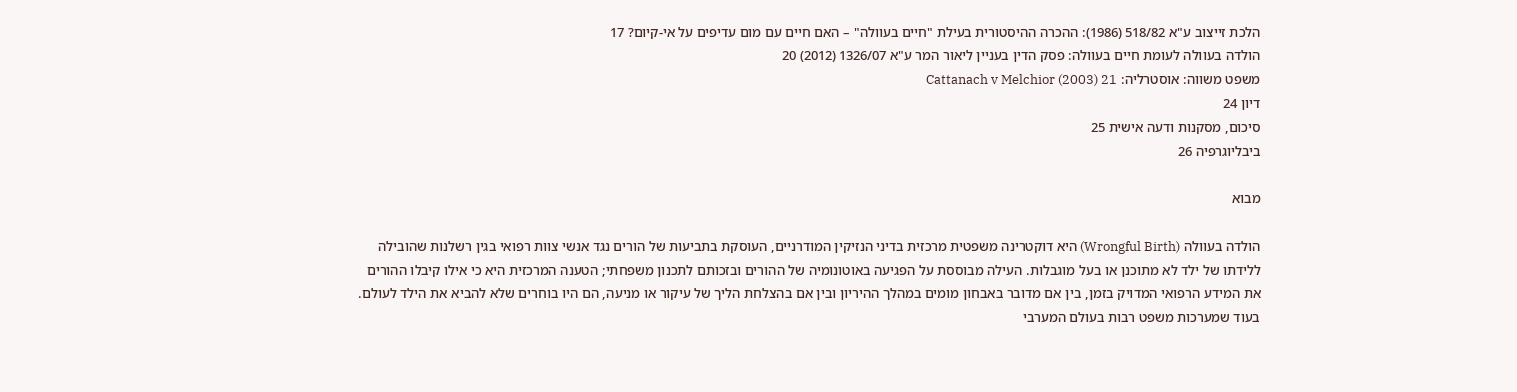הלכת זייצוב ע"א 518/82 (1986): ההכרה ההיסטורית בעילת "חיים בעוולה" – האם חיים עם מום עדיפים על אי-קיום? 17
הולדה בעוולה לעומת חיים בעוולה: פסק הדין בעניין ליאור המר ע"א 1326/07 (2012) 20
משפט משווה: אוסטרליה: Cattanach v Melchior (2003) 21
דיון 24
סיכום, מסקנות ודעה אישית 25
ביבליוגרפיה 26

מבוא

הולדה בעוולה (Wrongful Birth) היא דוקטרינה משפטית מרכזית בדיני הנזיקין המודרניים, העוסקת בתביעות של הורים נגד אנשי צוות רפואי בגין רשלנות שהובילה ללידתו של ילד לא מתוכנן או בעל מוגבלות. העילה מבוססת על הפגיעה באוטונומיה של ההורים ובזכותם לתכנון משפחתי; הטענה המרכזית היא כי אילו קיבלו ההורים את המידע הרפואי המדויק בזמן, בין אם מדובר באבחון מומים במהלך ההיריון ובין אם בהצלחת הליך של עיקור או מניעה, הם היו בוחרים שלא להביא את הילד לעולם. בעוד שמערכות משפט רבות בעולם המערבי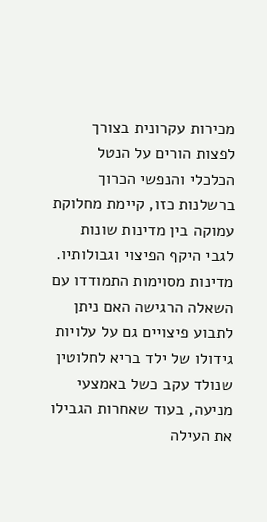מכירות עקרונית בצורך לפצות הורים על הנטל הכלכלי והנפשי הכרוך ברשלנות כזו, קיימת מחלוקת עמוקה בין מדינות שונות לגבי היקף הפיצוי וגבולותיו. מדינות מסוימות התמודדו עם השאלה הרגישה האם ניתן לתבוע פיצויים גם על עלויות גידולו של ילד בריא לחלוטין שנולד עקב כשל באמצעי מניעה, בעוד שאחרות הגבילו את העילה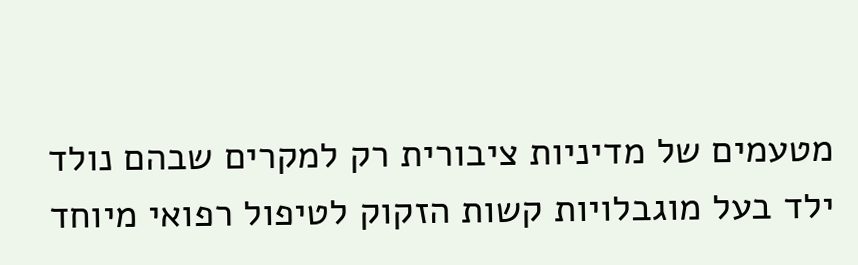מטעמים של מדיניות ציבורית רק למקרים שבהם נולד ילד בעל מוגבלויות קשות הזקוק לטיפול רפואי מיוחד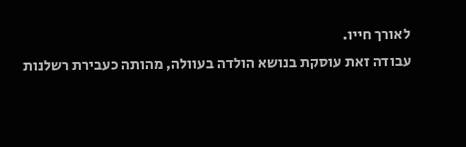לאורך חייו.
עבודה זאת עוסקת בנושא הולדה בעוולה, מהותה כעבירת רשלנות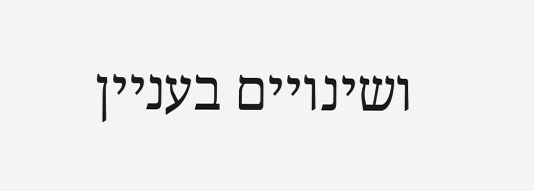ושינויים בעניין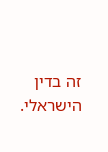זה בדין הישראלי.